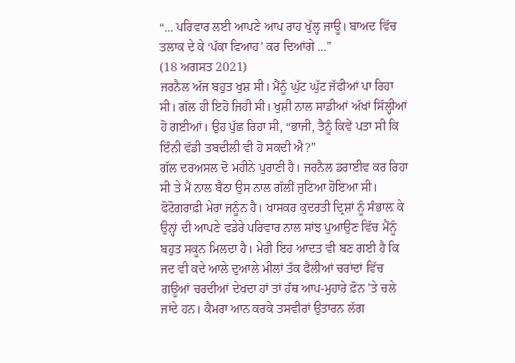“... ਪਰਿਵਾਰ ਲਈ ਆਪਣੇ ਆਪ ਰਾਹ ਖੁੱਲ੍ਹ ਜਾਊ। ਬਾਅਦ ਵਿੱਚ ਤਲਾਕ ਦੇ ਕੇ ‘ਪੱਕਾ ਵਿਆਹ’ ਕਰ ਦਿਆਂਗੇ ...”
(18 ਅਗਸਤ 2021)
ਜਰਨੈਲ ਅੱਜ ਬਹੁਤ ਖੁਸ਼ ਸੀ। ਮੈਂਨੂੰ ਘੁੱਟ ਘੁੱਟ ਜੱਫੀਆਂ ਪਾ ਰਿਹਾ ਸੀ। ਗੱਲ ਹੀ ਇਹੋ ਜਿਹੀ ਸੀ। ਖੁਸ਼ੀ ਨਾਲ ਸਾਡੀਆਂ ਅੱਖਾਂ ਸਿੱਲ੍ਹੀਆਂ ਹੋ ਗਈਆਂ। ਉਹ ਪੁੱਛ ਰਿਹਾ ਸੀ, “ਭਾਜੀ, ਤੈਨੂੰ ਕਿਵੇਂ ਪਤਾ ਸੀ ਕਿ ਇੰਨੀ ਵੱਡੀ ਤਬਦੀਲੀ ਵੀ ਹੋ ਸਕਦੀ ਐ?”
ਗੱਲ ਦਰਅਸਲ ਦੋ ਮਹੀਨੇ ਪੁਰਾਣੀ ਹੈ। ਜਰਨੈਲ ਡਰਾਈਵ ਕਰ ਰਿਹਾ ਸੀ ਤੇ ਮੈਂ ਨਾਲ ਬੈਠਾ ਉਸ ਨਾਲ ਗੱਲੀਂ ਜੁਟਿਆ ਹੋਇਆ ਸੀ। ਫੋਟੋਗਰਾਫ਼ੀ ਮੇਰਾ ਜਨੂੰਨ ਹੈ। ਖਾਸਕਰ ਕੁਦਰਤੀ ਦ੍ਰਿਸ਼ਾਂ ਨੂੰ ਸੰਭਾਲ਼ ਕੇ ਉਨ੍ਹਾਂ ਦੀ ਆਪਣੇ ਵਡੇਰੇ ਪਰਿਵਾਰ ਨਾਲ ਸਾਂਝ ਪੁਆਉਣ ਵਿੱਚ ਮੈਂਨੂੰ ਬਹੁਤ ਸਕੂਨ ਮਿਲਦਾ ਹੈ। ਮੇਰੀ ਇਹ ਆਦਤ ਵੀ ਬਣ ਗਈ ਹੈ ਕਿ ਜਦ ਵੀ ਕਦੇ ਆਲੇ ਦੁਆਲੇ ਮੀਲਾਂ ਤੱਕ ਫੈਲੀਆਂ ਚਰਾਂਦਾਂ ਵਿੱਚ ਗਊਆਂ ਚਰਦੀਆਂ ਦੇਖਦਾ ਹਾਂ ਤਾਂ ਹੱਥ ਆਪ-ਮੁਹਾਰੇ ਫ਼ੋਨ ’ਤੇ ਚਲੇ ਜਾਂਦੇ ਹਨ। ਕੈਮਰਾ ਆਨ ਕਰਕੇ ਤਸਵੀਰਾਂ ਉਤਾਰਨ ਲੱਗ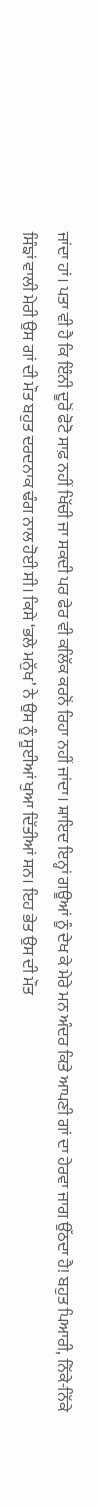ਜਾਂਦਾ ਹਾਂ। ਪਤਾ ਵੀ ਹੈ ਕਿ ਇੰਨੀ ਦੂਰੋਂ ਫੋਟੋ ਸਾਫ਼ ਨਹੀਂ ਖਿੱਚੀ ਜਾ ਸਕਦੀ ਪਰ ਫੇਰ ਵੀ ਕਲਿੱਕ ਕਰਨੋਂ ਰਿਹਾ ਨਹੀਂ ਜਾਂਦਾ। ਸ਼ਾਇਦ ਇਨ੍ਹਾਂ ਗਊਆਂ ਨੂੰ ਦੇਖ ਕੇ ਮੇਰੇ ਮਨ ਅੰਦਰ ਕਿਤੇ ਆਪਣੀ ਗਾਂ ਦਾ ਹੇਰਵਾ ਜਾਗ ਉੱਠਦਾ ਹੈ! ਬਹੁਤ ਪਿਆਰੀ, ਨਿੱਕੇ-ਨਿੱਕੇ ਸਿੰਙਾਂ ਵਾਲੀ ਮੇਰੀ ਉਸ ਗਾਂ ਦੀ ਮੌਤ ਬਹੁਤ ਦਰਦਨਾਕ ਢੰਗ ਨਾਲ ਹੋਈ ਸੀ। ਕਿਸੇ ‘ਭਲੇ ਮਨੁੱਖ’ ਨੇ ਉਸ ਨੂੰ ਸੂਈਆਂ ਖੁਆ ਦਿੱਤੀਆਂ ਸਨ। ਇਹ ਭੇਤ ਉਸ ਦੀ ਮੌਤ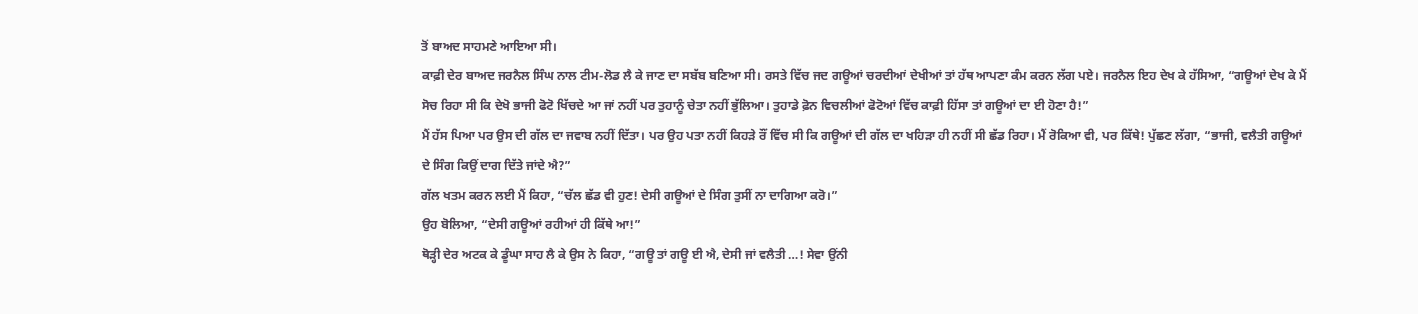ਤੋਂ ਬਾਅਦ ਸਾਹਮਣੇ ਆਇਆ ਸੀ।
ਕਾਫ਼ੀ ਦੇਰ ਬਾਅਦ ਜਰਨੈਲ ਸਿੰਘ ਨਾਲ ਟੀਮ-ਲੋਡ ਲੈ ਕੇ ਜਾਣ ਦਾ ਸਬੱਬ ਬਣਿਆ ਸੀ। ਰਸਤੇ ਵਿੱਚ ਜਦ ਗਊਆਂ ਚਰਦੀਆਂ ਦੇਖੀਆਂ ਤਾਂ ਹੱਥ ਆਪਣਾ ਕੰਮ ਕਰਨ ਲੱਗ ਪਏ। ਜਰਨੈਲ ਇਹ ਦੇਖ ਕੇ ਹੱਸਿਆ, “ਗਊਆਂ ਦੇਖ ਕੇ ਮੈਂ ਸੋਚ ਰਿਹਾ ਸੀ ਕਿ ਦੇਖੋ ਭਾਜੀ ਫੋਟੋ ਖਿੱਚਦੇ ਆ ਜਾਂ ਨਹੀਂ ਪਰ ਤੁਹਾਨੂੰ ਚੇਤਾ ਨਹੀਂ ਭੁੱਲਿਆ। ਤੁਹਾਡੇ ਫ਼ੋਨ ਵਿਚਲੀਆਂ ਫੋਟੋਆਂ ਵਿੱਚ ਕਾਫ਼ੀ ਹਿੱਸਾ ਤਾਂ ਗਊਆਂ ਦਾ ਈ ਹੋਣਾ ਹੈ!”
ਮੈਂ ਹੱਸ ਪਿਆ ਪਰ ਉਸ ਦੀ ਗੱਲ ਦਾ ਜਵਾਬ ਨਹੀਂ ਦਿੱਤਾ। ਪਰ ਉਹ ਪਤਾ ਨਹੀਂ ਕਿਹੜੇ ਰੌਂ ਵਿੱਚ ਸੀ ਕਿ ਗਊਆਂ ਦੀ ਗੱਲ ਦਾ ਖਹਿੜਾ ਹੀ ਨਹੀਂ ਸੀ ਛੱਡ ਰਿਹਾ। ਮੈਂ ਰੋਕਿਆ ਵੀ, ਪਰ ਕਿੱਥੇ! ਪੁੱਛਣ ਲੱਗਾ, “ਭਾਜੀ, ਵਲੈਤੀ ਗਊਆਂ ਦੇ ਸਿੰਗ ਕਿਉਂ ਦਾਗ ਦਿੱਤੇ ਜਾਂਦੇ ਐ?”
ਗੱਲ ਖਤਮ ਕਰਨ ਲਈ ਮੈਂ ਕਿਹਾ, “ਚੱਲ ਛੱਡ ਵੀ ਹੁਣ! ਦੇਸੀ ਗਊਆਂ ਦੇ ਸਿੰਗ ਤੁਸੀਂ ਨਾ ਦਾਗਿਆ ਕਰੋ।”
ਉਹ ਬੋਲਿਆ, “ਦੇਸੀ ਗਊਆਂ ਰਹੀਆਂ ਹੀ ਕਿੱਥੇ ਆ!”
ਥੋੜ੍ਹੀ ਦੇਰ ਅਟਕ ਕੇ ਡੂੰਘਾ ਸਾਹ ਲੈ ਕੇ ਉਸ ਨੇ ਕਿਹਾ, “ਗਊ ਤਾਂ ਗਊ ਈ ਐ, ਦੇਸੀ ਜਾਂ ਵਲੈਤੀ …! ਸੇਵਾ ਉਂਨੀ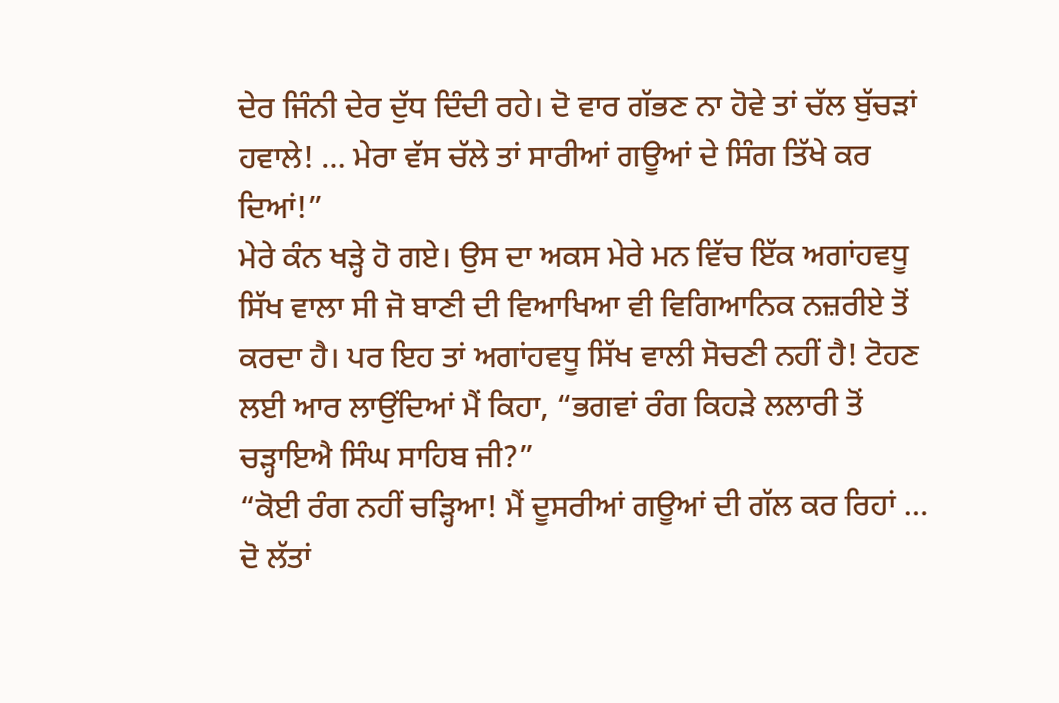ਦੇਰ ਜਿੰਨੀ ਦੇਰ ਦੁੱਧ ਦਿੰਦੀ ਰਹੇ। ਦੋ ਵਾਰ ਗੱਭਣ ਨਾ ਹੋਵੇ ਤਾਂ ਚੱਲ ਬੁੱਚੜਾਂ ਹਵਾਲੇ! … ਮੇਰਾ ਵੱਸ ਚੱਲੇ ਤਾਂ ਸਾਰੀਆਂ ਗਊਆਂ ਦੇ ਸਿੰਗ ਤਿੱਖੇ ਕਰ ਦਿਆਂ!”
ਮੇਰੇ ਕੰਨ ਖੜ੍ਹੇ ਹੋ ਗਏ। ਉਸ ਦਾ ਅਕਸ ਮੇਰੇ ਮਨ ਵਿੱਚ ਇੱਕ ਅਗਾਂਹਵਧੂ ਸਿੱਖ ਵਾਲਾ ਸੀ ਜੋ ਬਾਣੀ ਦੀ ਵਿਆਖਿਆ ਵੀ ਵਿਗਿਆਨਿਕ ਨਜ਼ਰੀਏ ਤੋਂ ਕਰਦਾ ਹੈ। ਪਰ ਇਹ ਤਾਂ ਅਗਾਂਹਵਧੂ ਸਿੱਖ ਵਾਲੀ ਸੋਚਣੀ ਨਹੀਂ ਹੈ! ਟੋਹਣ ਲਈ ਆਰ ਲਾਉਂਦਿਆਂ ਮੈਂ ਕਿਹਾ, “ਭਗਵਾਂ ਰੰਗ ਕਿਹੜੇ ਲਲਾਰੀ ਤੋਂ ਚੜ੍ਹਾਇਐ ਸਿੰਘ ਸਾਹਿਬ ਜੀ?”
“ਕੋਈ ਰੰਗ ਨਹੀਂ ਚੜ੍ਹਿਆ! ਮੈਂ ਦੂਸਰੀਆਂ ਗਊਆਂ ਦੀ ਗੱਲ ਕਰ ਰਿਹਾਂ … ਦੋ ਲੱਤਾਂ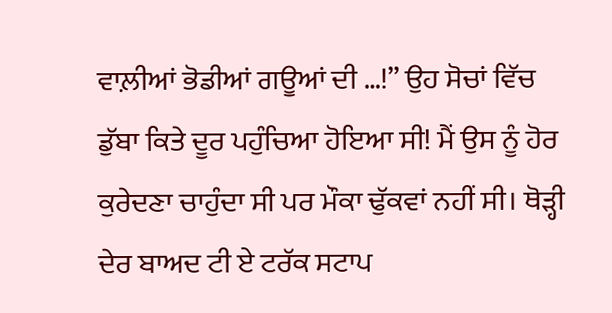ਵਾਲ਼ੀਆਂ ਭੋਡੀਆਂ ਗਊਆਂ ਦੀ …!” ਉਹ ਸੋਚਾਂ ਵਿੱਚ ਡੁੱਬਾ ਕਿਤੇ ਦੂਰ ਪਹੁੰਚਿਆ ਹੋਇਆ ਸੀ! ਮੈਂ ਉਸ ਨੂੰ ਹੋਰ ਕੁਰੇਦਣਾ ਚਾਹੁੰਦਾ ਸੀ ਪਰ ਮੌਕਾ ਢੁੱਕਵਾਂ ਨਹੀਂ ਸੀ। ਥੋੜ੍ਹੀ ਦੇਰ ਬਾਅਦ ਟੀ ਏ ਟਰੱਕ ਸਟਾਪ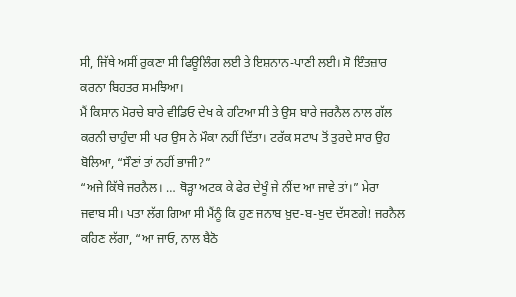ਸੀ, ਜਿੱਥੇ ਅਸੀਂ ਰੁਕਣਾ ਸੀ ਫਿਊਲਿੰਗ ਲਈ ਤੇ ਇਸ਼ਨਾਨ-ਪਾਣੀ ਲਈ। ਸੋ ਇੰਤਜ਼ਾਰ ਕਰਨਾ ਬਿਹਤਰ ਸਮਝਿਆ।
ਮੈਂ ਕਿਸਾਨ ਮੋਰਚੇ ਬਾਰੇ ਵੀਡਿਓ ਦੇਖ ਕੇ ਹਟਿਆ ਸੀ ਤੇ ਉਸ ਬਾਰੇ ਜਰਨੈਲ ਨਾਲ ਗੱਲ ਕਰਨੀ ਚਾਹੁੰਦਾ ਸੀ ਪਰ ਉਸ ਨੇ ਮੌਕਾ ਨਹੀਂ ਦਿੱਤਾ। ਟਰੱਕ ਸਟਾਪ ਤੋਂ ਤੁਰਦੇ ਸਾਰ ਉਹ ਬੋਲਿਆ, “ਸੌਣਾਂ ਤਾਂ ਨਹੀਂ ਭਾਜੀ?”
“ਅਜੇ ਕਿੱਥੇ ਜਰਨੈਲ। … ਥੋੜ੍ਹਾ ਅਟਕ ਕੇ ਫੇਰ ਦੇਖੂੰ ਜੇ ਨੀਂਦ ਆ ਜਾਵੇ ਤਾਂ।” ਮੇਰਾ ਜਵਾਬ ਸੀ। ਪਤਾ ਲੱਗ ਗਿਆ ਸੀ ਮੈਂਨੂੰ ਕਿ ਹੁਣ ਜਨਾਬ ਖ਼ੁਦ-ਬ-ਖੁਦ ਦੱਸਣਗੇ! ਜਰਨੈਲ ਕਹਿਣ ਲੱਗਾ, “ਆ ਜਾਓ, ਨਾਲ ਬੈਠੋ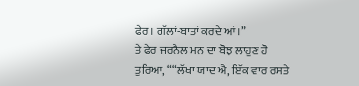ਫੇਰ। ਗੱਲਾਂ-ਬਾਤਾਂ ਕਰਦੇ ਆਂ।”
ਤੇ ਫੇਰ ਜਰਨੈਲ ਮਨ ਦਾ ਬੋਝ ਲਾਹੁਣ ਹੋ ਤੁਰਿਆ, ““ਲੱਖਾ ਯਾਦ ਐ, ਇੱਕ ਵਾਰ ਰਸਤੇ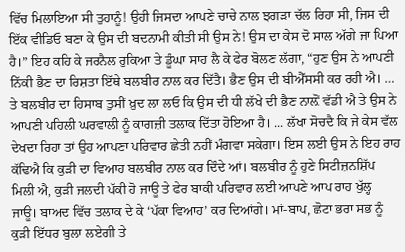ਵਿੱਚ ਮਿਲਾਇਆ ਸੀ ਤੁਹਾਨੂੰ! ਉਹੀ ਜਿਸਦਾ ਆਪਣੇ ਚਾਚੇ ਨਾਲ ਝਗੜਾ ਚੱਲ ਰਿਹਾ ਸੀ, ਜਿਸ ਦੀ ਇੱਕ ਵੀਡਿਓ ਬਣਾ ਕੇ ਉਸ ਦੀ ਬਦਨਾਮੀ ਕੀਤੀ ਸੀ ਉਸ ਨੇ! ਉਸ ਦਾ ਕੇਸ ਦੋ ਸਾਲ ਅੱਗੇ ਜਾ ਪਿਆ ਹੈ।” ਇਹ ਕਹਿ ਕੇ ਜਰਨੈਲ ਰੁਕਿਆ ਤੇ ਡੂੰਘਾ ਸਾਹ ਲੈ ਕੇ ਫੇਰ ਬੋਲਣ ਲੱਗਾ, “ਹੁਣ ਉਸ ਨੇ ਆਪਣੀ ਨਿੱਕੀ ਭੈਣ ਦਾ ਰਿਸ਼ਤਾ ਇੱਥੇ ਬਲਬੀਰ ਨਾਲ ਕਰ ਦਿੱਤੈ। ਭੈਣ ਉਸ ਦੀ ਬੀਐੱਸਸੀ ਕਰ ਰਹੀ ਐ। … ਤੇ ਬਲਬੀਰ ਦਾ ਹਿਸਾਬ ਤੁਸੀਂ ਖ਼ੁਦ ਲਾ ਲਓ ਕਿ ਉਸ ਦੀ ਧੀ ਲੱਖੇ ਦੀ ਭੈਣ ਨਾਲ਼ੋਂ ਵੱਡੀ ਐ ਤੇ ਉਸ ਨੇ ਆਪਣੀ ਪਹਿਲੀ ਘਰਵਾਲੀ ਨੂੰ ਕਾਗਜ਼ੀ ਤਲਾਕ ਦਿੱਤਾ ਹੋਇਆ ਹੈ। ... ਲੱਖਾ ਸੋਚਦੈ ਕਿ ਜੇ ਕੇਸ ਵੱਲ ਦੇਖਦਾ ਰਿਹਾ ਤਾਂ ਉਹ ਆਪਣਾ ਪਰਿਵਾਰ ਛੇਤੀ ਨਹੀਂ ਮੰਗਵਾ ਸਕੇਗਾ। ਇਸ ਲਈ ਉਸ ਨੇ ਇਹ ਰਾਹ ਕੱਢਿਐ ਕਿ ਕੁੜੀ ਦਾ ਵਿਆਹ ਬਲਬੀਰ ਨਾਲ ਕਰ ਦਿੰਦੇ ਆਂ। ਬਲਬੀਰ ਨੂੰ ਹੁਣੇ ਸਿਟੀਜ਼ਨਸ਼ਿੱਪ ਮਿਲੀ ਐ, ਕੁੜੀ ਜਲਦੀ ਪੱਕੀ ਹੋ ਜਾਊ ਤੇ ਫੇਰ ਬਾਕੀ ਪਰਿਵਾਰ ਲਈ ਆਪਣੇ ਆਪ ਰਾਹ ਖੁੱਲ੍ਹ ਜਾਊ। ਬਾਅਦ ਵਿੱਚ ਤਲਾਕ ਦੇ ਕੇ ‘ਪੱਕਾ ਵਿਆਹ’ ਕਰ ਦਿਆਂਗੇ। ਮਾਂ-ਬਾਪ, ਛੋਟਾ ਭਰਾ ਸਭ ਨੂੰ ਕੁੜੀ ਇੱਧਰ ਬੁਲਾ ਲਏਗੀ ਤੇ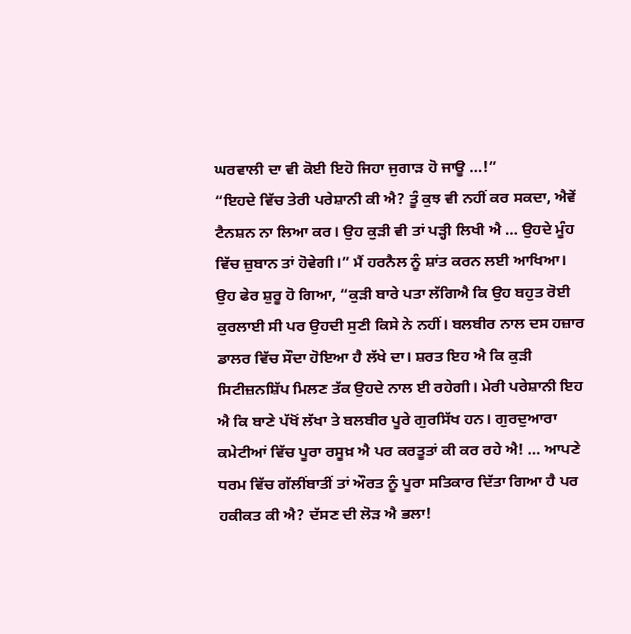ਘਰਵਾਲੀ ਦਾ ਵੀ ਕੋਈ ਇਹੋ ਜਿਹਾ ਜੁਗਾੜ ਹੋ ਜਾਊ …!”
“ਇਹਦੇ ਵਿੱਚ ਤੇਰੀ ਪਰੇਸ਼ਾਨੀ ਕੀ ਐ? ਤੂੰ ਕੁਝ ਵੀ ਨਹੀਂ ਕਰ ਸਕਦਾ, ਐਵੇਂ ਟੈਨਸ਼ਨ ਨਾ ਲਿਆ ਕਰ। ਉਹ ਕੁੜੀ ਵੀ ਤਾਂ ਪੜ੍ਹੀ ਲਿਖੀ ਐ … ਉਹਦੇ ਮੂੰਹ ਵਿੱਚ ਜ਼ੁਬਾਨ ਤਾਂ ਹੋਵੇਗੀ।” ਮੈਂ ਹਰਨੈਲ ਨੂੰ ਸ਼ਾਂਤ ਕਰਨ ਲਈ ਆਖਿਆ।
ਉਹ ਫੇਰ ਸ਼ੁਰੂ ਹੋ ਗਿਆ, “ਕੁੜੀ ਬਾਰੇ ਪਤਾ ਲੱਗਿਐ ਕਿ ਉਹ ਬਹੁਤ ਰੋਈ ਕੁਰਲਾਈ ਸੀ ਪਰ ਉਹਦੀ ਸੁਣੀ ਕਿਸੇ ਨੇ ਨਹੀਂ। ਬਲਬੀਰ ਨਾਲ ਦਸ ਹਜ਼ਾਰ ਡਾਲਰ ਵਿੱਚ ਸੌਦਾ ਹੋਇਆ ਹੈ ਲੱਖੇ ਦਾ। ਸ਼ਰਤ ਇਹ ਐ ਕਿ ਕੁੜੀ ਸਿਟੀਜ਼ਨਸ਼ਿੱਪ ਮਿਲਣ ਤੱਕ ਉਹਦੇ ਨਾਲ ਈ ਰਹੇਗੀ। ਮੇਰੀ ਪਰੇਸ਼ਾਨੀ ਇਹ ਐ ਕਿ ਬਾਣੇ ਪੱਖੋਂ ਲੱਖਾ ਤੇ ਬਲਬੀਰ ਪੂਰੇ ਗੁਰਸਿੱਖ ਹਨ। ਗੁਰਦੁਆਰਾ ਕਮੇਟੀਆਂ ਵਿੱਚ ਪੂਰਾ ਰਸੂਖ਼ ਐ ਪਰ ਕਰਤੂਤਾਂ ਕੀ ਕਰ ਰਹੇ ਐ! … ਆਪਣੇ ਧਰਮ ਵਿੱਚ ਗੱਲੀਂਬਾਤੀਂ ਤਾਂ ਔਰਤ ਨੂੰ ਪੂਰਾ ਸਤਿਕਾਰ ਦਿੱਤਾ ਗਿਆ ਹੈ ਪਰ ਹਕੀਕਤ ਕੀ ਐ? ਦੱਸਣ ਦੀ ਲੋੜ ਐ ਭਲਾ!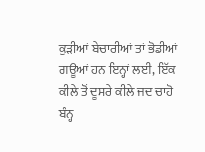ਕੁੜੀਆਂ ਬੇਚਾਰੀਆਂ ਤਾਂ ਭੋਡੀਆਂ ਗਊਆਂ ਹਨ ਇਨ੍ਹਾਂ ਲਈ, ਇੱਕ ਕੀਲੇ ਤੋਂ ਦੂਸਰੇ ਕੀਲੇ ਜਦ ਚਾਹੋ ਬੰਨ੍ਹ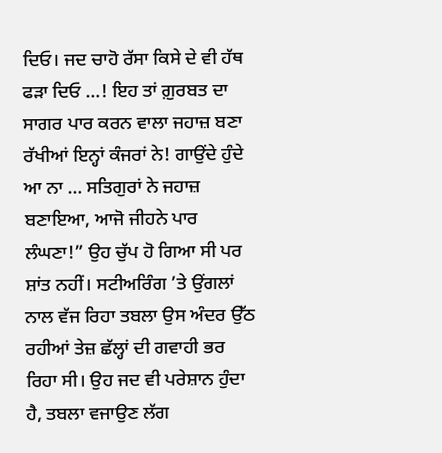ਦਿਓ। ਜਦ ਚਾਹੋ ਰੱਸਾ ਕਿਸੇ ਦੇ ਵੀ ਹੱਥ ਫੜਾ ਦਿਓ …! ਇਹ ਤਾਂ ਗ਼ੁਰਬਤ ਦਾ ਸਾਗਰ ਪਾਰ ਕਰਨ ਵਾਲਾ ਜਹਾਜ਼ ਬਣਾ ਰੱਖੀਆਂ ਇਨ੍ਹਾਂ ਕੰਜਰਾਂ ਨੇ! ਗਾਉਂਦੇ ਹੁੰਦੇ ਆ ਨਾ … ਸਤਿਗੁਰਾਂ ਨੇ ਜਹਾਜ਼ ਬਣਾਇਆ, ਆਜੋ ਜੀਹਨੇ ਪਾਰ ਲੰਘਣਾ!” ਉਹ ਚੁੱਪ ਹੋ ਗਿਆ ਸੀ ਪਰ ਸ਼ਾਂਤ ਨਹੀਂ। ਸਟੀਅਰਿੰਗ ’ਤੇ ਉਂਗਲਾਂ ਨਾਲ ਵੱਜ ਰਿਹਾ ਤਬਲਾ ਉਸ ਅੰਦਰ ਉੱਠ ਰਹੀਆਂ ਤੇਜ਼ ਛੱਲ੍ਹਾਂ ਦੀ ਗਵਾਹੀ ਭਰ ਰਿਹਾ ਸੀ। ਉਹ ਜਦ ਵੀ ਪਰੇਸ਼ਾਨ ਹੁੰਦਾ ਹੈ, ਤਬਲਾ ਵਜਾਉਣ ਲੱਗ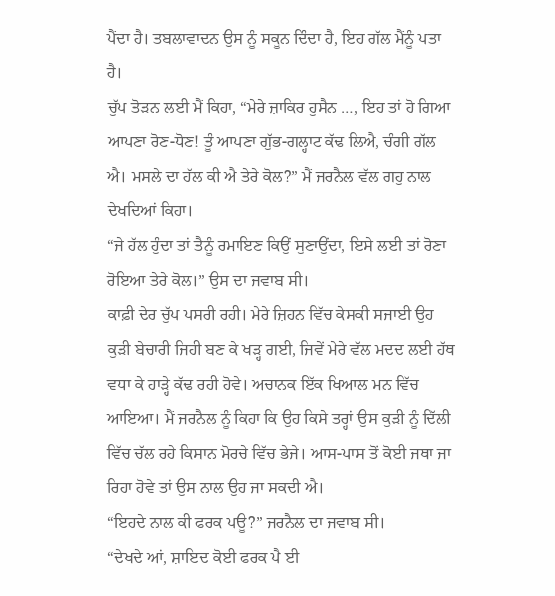ਪੈਂਦਾ ਹੈ। ਤਬਲਾਵਾਦਨ ਉਸ ਨੂੰ ਸਕੂਨ ਦਿੰਦਾ ਹੈ, ਇਹ ਗੱਲ ਮੈਂਨੂੰ ਪਤਾ ਹੈ।
ਚੁੱਪ ਤੋੜਨ ਲਈ ਮੈਂ ਕਿਹਾ, “ਮੇਰੇ ਜ਼ਾਕਿਰ ਹੁਸੈਨ …, ਇਹ ਤਾਂ ਹੋ ਗਿਆ ਆਪਣਾ ਰੋਣ-ਧੋਣ! ਤੂੰ ਆਪਣਾ ਗੁੱਭ-ਗਲ੍ਹਾਟ ਕੱਢ ਲਿਐ, ਚੰਗੀ ਗੱਲ ਐ। ਮਸਲੇ ਦਾ ਹੱਲ ਕੀ ਐ ਤੇਰੇ ਕੋਲ?” ਮੈਂ ਜਰਨੈਲ ਵੱਲ ਗਹੁ ਨਾਲ ਦੇਖਦਿਆਂ ਕਿਹਾ।
“ਜੇ ਹੱਲ ਹੁੰਦਾ ਤਾਂ ਤੈਨੂੰ ਰਮਾਇਣ ਕਿਉਂ ਸੁਣਾਉਂਦਾ, ਇਸੇ ਲਈ ਤਾਂ ਰੋਣਾ ਰੋਇਆ ਤੇਰੇ ਕੋਲ।” ਉਸ ਦਾ ਜਵਾਬ ਸੀ।
ਕਾਫ਼ੀ ਦੇਰ ਚੁੱਪ ਪਸਰੀ ਰਹੀ। ਮੇਰੇ ਜ਼ਿਹਨ ਵਿੱਚ ਕੇਸਕੀ ਸਜਾਈ ਉਹ ਕੁੜੀ ਬੇਚਾਰੀ ਜਿਹੀ ਬਣ ਕੇ ਖੜ੍ਹ ਗਈ, ਜਿਵੇਂ ਮੇਰੇ ਵੱਲ ਮਦਦ ਲਈ ਹੱਥ ਵਧਾ ਕੇ ਹਾੜ੍ਹੇ ਕੱਢ ਰਹੀ ਹੋਵੇ। ਅਚਾਨਕ ਇੱਕ ਖਿਆਲ ਮਨ ਵਿੱਚ ਆਇਆ। ਮੈਂ ਜਰਨੈਲ ਨੂੰ ਕਿਹਾ ਕਿ ਉਹ ਕਿਸੇ ਤਰ੍ਹਾਂ ਉਸ ਕੁੜੀ ਨੂੰ ਦਿੱਲੀ ਵਿੱਚ ਚੱਲ ਰਹੇ ਕਿਸਾਨ ਮੋਰਚੇ ਵਿੱਚ ਭੇਜੇ। ਆਸ-ਪਾਸ ਤੋਂ ਕੋਈ ਜਥਾ ਜਾ ਰਿਹਾ ਹੋਵੇ ਤਾਂ ਉਸ ਨਾਲ ਉਹ ਜਾ ਸਕਦੀ ਐ।
“ਇਹਦੇ ਨਾਲ ਕੀ ਫਰਕ ਪਊ?” ਜਰਨੈਲ ਦਾ ਜਵਾਬ ਸੀ।
“ਦੇਖਦੇ ਆਂ, ਸ਼ਾਇਦ ਕੋਈ ਫਰਕ ਪੈ ਈ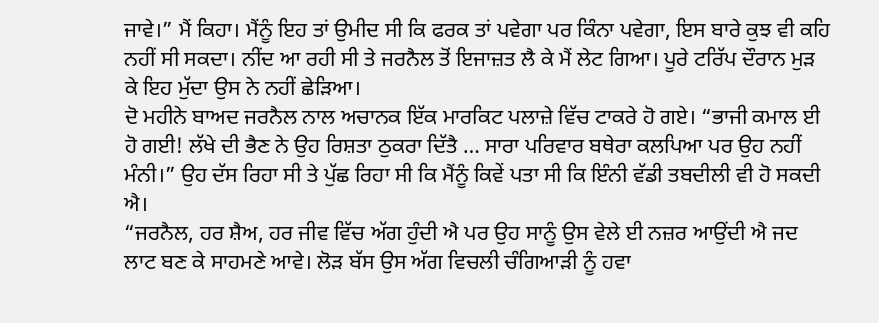ਜਾਵੇ।” ਮੈਂ ਕਿਹਾ। ਮੈਂਨੂੰ ਇਹ ਤਾਂ ਉਮੀਦ ਸੀ ਕਿ ਫਰਕ ਤਾਂ ਪਵੇਗਾ ਪਰ ਕਿੰਨਾ ਪਵੇਗਾ, ਇਸ ਬਾਰੇ ਕੁਝ ਵੀ ਕਹਿ ਨਹੀਂ ਸੀ ਸਕਦਾ। ਨੀਂਦ ਆ ਰਹੀ ਸੀ ਤੇ ਜਰਨੈਲ ਤੋਂ ਇਜਾਜ਼ਤ ਲੈ ਕੇ ਮੈਂ ਲੇਟ ਗਿਆ। ਪੂਰੇ ਟਰਿੱਪ ਦੌਰਾਨ ਮੁੜ ਕੇ ਇਹ ਮੁੱਦਾ ਉਸ ਨੇ ਨਹੀਂ ਛੇੜਿਆ।
ਦੋ ਮਹੀਨੇ ਬਾਅਦ ਜਰਨੈਲ ਨਾਲ ਅਚਾਨਕ ਇੱਕ ਮਾਰਕਿਟ ਪਲਾਜ਼ੇ ਵਿੱਚ ਟਾਕਰੇ ਹੋ ਗਏ। “ਭਾਜੀ ਕਮਾਲ ਈ ਹੋ ਗਈ! ਲੱਖੇ ਦੀ ਭੈਣ ਨੇ ਉਹ ਰਿਸ਼ਤਾ ਠੁਕਰਾ ਦਿੱਤੈ … ਸਾਰਾ ਪਰਿਵਾਰ ਬਥੇਰਾ ਕਲਪਿਆ ਪਰ ਉਹ ਨਹੀਂ ਮੰਨੀ।” ਉਹ ਦੱਸ ਰਿਹਾ ਸੀ ਤੇ ਪੁੱਛ ਰਿਹਾ ਸੀ ਕਿ ਮੈਂਨੂੰ ਕਿਵੇਂ ਪਤਾ ਸੀ ਕਿ ਇੰਨੀ ਵੱਡੀ ਤਬਦੀਲੀ ਵੀ ਹੋ ਸਕਦੀ ਐ।
“ਜਰਨੈਲ, ਹਰ ਸ਼ੈਅ, ਹਰ ਜੀਵ ਵਿੱਚ ਅੱਗ ਹੁੰਦੀ ਐ ਪਰ ਉਹ ਸਾਨੂੰ ਉਸ ਵੇਲੇ ਈ ਨਜ਼ਰ ਆਉਂਦੀ ਐ ਜਦ ਲਾਟ ਬਣ ਕੇ ਸਾਹਮਣੇ ਆਵੇ। ਲੋੜ ਬੱਸ ਉਸ ਅੱਗ ਵਿਚਲੀ ਚੰਗਿਆੜੀ ਨੂੰ ਹਵਾ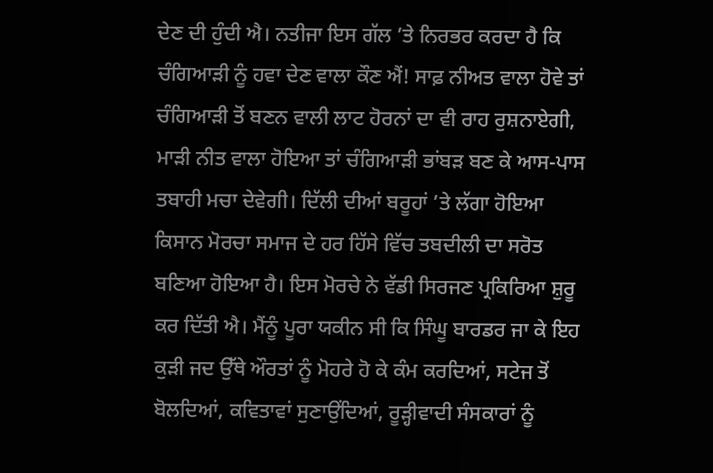ਦੇਣ ਦੀ ਹੁੰਦੀ ਐ। ਨਤੀਜਾ ਇਸ ਗੱਲ ’ਤੇ ਨਿਰਭਰ ਕਰਦਾ ਹੈ ਕਿ ਚੰਗਿਆੜੀ ਨੂੰ ਹਵਾ ਦੇਣ ਵਾਲਾ ਕੌਣ ਐਂ! ਸਾਫ਼ ਨੀਅਤ ਵਾਲਾ ਹੋਵੇ ਤਾਂ ਚੰਗਿਆੜੀ ਤੋਂ ਬਣਨ ਵਾਲੀ ਲਾਟ ਹੋਰਨਾਂ ਦਾ ਵੀ ਰਾਹ ਰੁਸ਼ਨਾਏਗੀ, ਮਾੜੀ ਨੀਤ ਵਾਲਾ ਹੋਇਆ ਤਾਂ ਚੰਗਿਆੜੀ ਭਾਂਬੜ ਬਣ ਕੇ ਆਸ-ਪਾਸ ਤਬਾਹੀ ਮਚਾ ਦੇਵੇਗੀ। ਦਿੱਲੀ ਦੀਆਂ ਬਰੂਹਾਂ ’ਤੇ ਲੱਗਾ ਹੋਇਆ ਕਿਸਾਨ ਮੋਰਚਾ ਸਮਾਜ ਦੇ ਹਰ ਹਿੱਸੇ ਵਿੱਚ ਤਬਦੀਲੀ ਦਾ ਸਰੋਤ ਬਣਿਆ ਹੋਇਆ ਹੈ। ਇਸ ਮੋਰਚੇ ਨੇ ਵੱਡੀ ਸਿਰਜਣ ਪ੍ਰਕਿਰਿਆ ਸ਼ੁਰੂ ਕਰ ਦਿੱਤੀ ਐ। ਮੈਂਨੂੰ ਪੂਰਾ ਯਕੀਨ ਸੀ ਕਿ ਸਿੰਘੂ ਬਾਰਡਰ ਜਾ ਕੇ ਇਹ ਕੁੜੀ ਜਦ ਉੱਥੇ ਔਰਤਾਂ ਨੂੰ ਮੋਹਰੇ ਹੋ ਕੇ ਕੰਮ ਕਰਦਿਆਂ, ਸਟੇਜ ਤੋਂ ਬੋਲਦਿਆਂ, ਕਵਿਤਾਵਾਂ ਸੁਣਾਉਂਦਿਆਂ, ਰੂੜ੍ਹੀਵਾਦੀ ਸੰਸਕਾਰਾਂ ਨੂੰ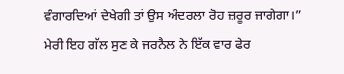ਵੰਗਾਰਦਿਆਂ ਦੇਖੇਗੀ ਤਾਂ ਉਸ ਅੰਦਰਲਾ ਰੋਹ ਜ਼ਰੂਰ ਜਾਗੇਗਾ।” ਮੇਰੀ ਇਹ ਗੱਲ ਸੁਣ ਕੇ ਜਰਨੈਲ ਨੇ ਇੱਕ ਵਾਰ ਫੇਰ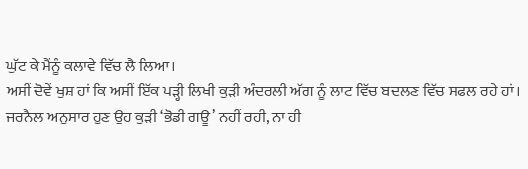ਘੁੱਟ ਕੇ ਮੈਂਨੂੰ ਕਲਾਵੇ ਵਿੱਚ ਲੈ ਲਿਆ।
ਅਸੀਂ ਦੋਵੇਂ ਖੁਸ਼ ਹਾਂ ਕਿ ਅਸੀਂ ਇੱਕ ਪੜ੍ਹੀ ਲਿਖੀ ਕੁੜੀ ਅੰਦਰਲੀ ਅੱਗ ਨੂੰ ਲਾਟ ਵਿੱਚ ਬਦਲਣ ਵਿੱਚ ਸਫਲ ਰਹੇ ਹਾਂ। ਜਰਨੈਲ ਅਨੁਸਾਰ ਹੁਣ ਉਹ ਕੁੜੀ ‘ਭੋਡੀ ਗਊ’ ਨਹੀਂ ਰਹੀ, ਨਾ ਹੀ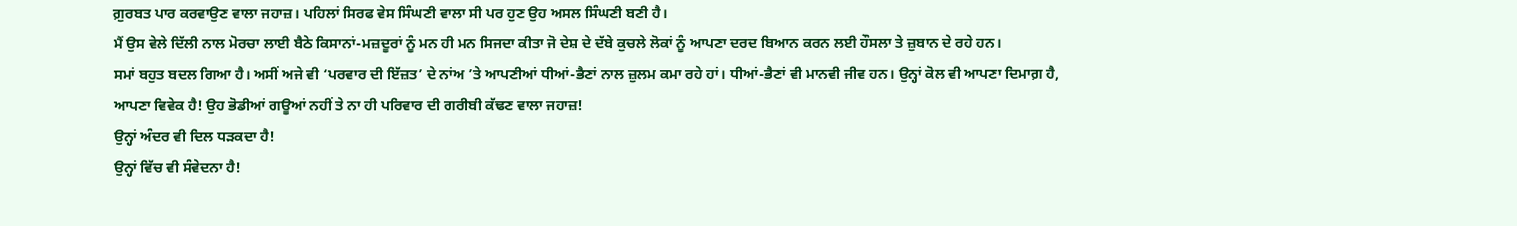ਗ਼ੁਰਬਤ ਪਾਰ ਕਰਵਾਉਣ ਵਾਲਾ ਜਹਾਜ਼। ਪਹਿਲਾਂ ਸਿਰਫ ਵੇਸ ਸਿੰਘਣੀ ਵਾਲਾ ਸੀ ਪਰ ਹੁਣ ਉਹ ਅਸਲ ਸਿੰਘਣੀ ਬਣੀ ਹੈ।
ਮੈਂ ਉਸ ਵੇਲੇ ਦਿੱਲੀ ਨਾਲ ਮੋਰਚਾ ਲਾਈ ਬੈਠੇ ਕਿਸਾਨਾਂ-ਮਜ਼ਦੂਰਾਂ ਨੂੰ ਮਨ ਹੀ ਮਨ ਸਿਜਦਾ ਕੀਤਾ ਜੋ ਦੇਸ਼ ਦੇ ਦੱਬੇ ਕੁਚਲੇ ਲੋਕਾਂ ਨੂੰ ਆਪਣਾ ਦਰਦ ਬਿਆਨ ਕਰਨ ਲਈ ਹੌਸਲਾ ਤੇ ਜ਼ੁਬਾਨ ਦੇ ਰਹੇ ਹਨ।
ਸਮਾਂ ਬਹੁਤ ਬਦਲ ਗਿਆ ਹੈ। ਅਸੀਂ ਅਜੇ ਵੀ ‘ਪਰਵਾਰ ਦੀ ਇੱਜ਼ਤ’ ਦੇ ਨਾਂਅ ’ਤੇ ਆਪਣੀਆਂ ਧੀਆਂ-ਭੈਣਾਂ ਨਾਲ ਜ਼ੁਲਮ ਕਮਾ ਰਹੇ ਹਾਂ। ਧੀਆਂ-ਭੈਣਾਂ ਵੀ ਮਾਨਵੀ ਜੀਵ ਹਨ। ਉਨ੍ਹਾਂ ਕੋਲ ਵੀ ਆਪਣਾ ਦਿਮਾਗ਼ ਹੈ, ਆਪਣਾ ਵਿਵੇਕ ਹੈ! ਉਹ ਭੋਡੀਆਂ ਗਊਆਂ ਨਹੀਂ ਤੇ ਨਾ ਹੀ ਪਰਿਵਾਰ ਦੀ ਗਰੀਬੀ ਕੱਢਣ ਵਾਲਾ ਜਹਾਜ਼!
ਉਨ੍ਹਾਂ ਅੰਦਰ ਵੀ ਦਿਲ ਧੜਕਦਾ ਹੈ!
ਉਨ੍ਹਾਂ ਵਿੱਚ ਵੀ ਸੰਵੇਦਨਾ ਹੈ!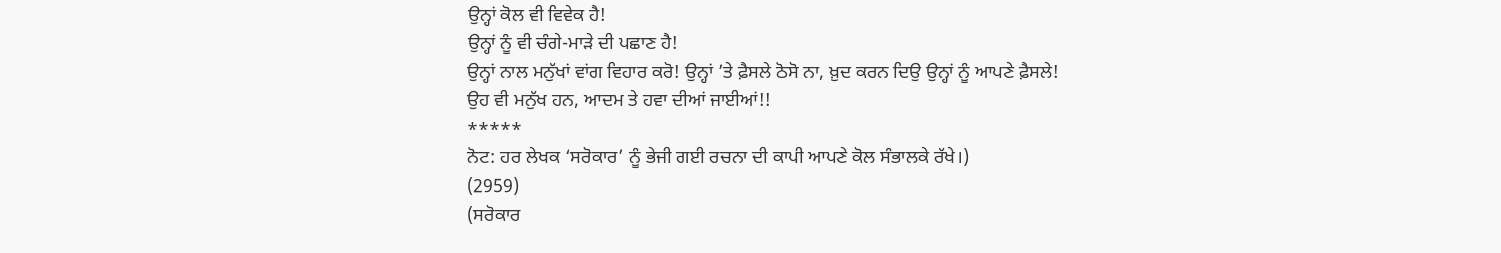ਉਨ੍ਹਾਂ ਕੋਲ ਵੀ ਵਿਵੇਕ ਹੈ!
ਉਨ੍ਹਾਂ ਨੂੰ ਵੀ ਚੰਗੇ-ਮਾੜੇ ਦੀ ਪਛਾਣ ਹੈ!
ਉਨ੍ਹਾਂ ਨਾਲ ਮਨੁੱਖਾਂ ਵਾਂਗ ਵਿਹਾਰ ਕਰੋ! ਉਨ੍ਹਾਂ ’ਤੇ ਫ਼ੈਸਲੇ ਠੋਸੋ ਨਾ, ਖ਼ੁਦ ਕਰਨ ਦਿਉ ਉਨ੍ਹਾਂ ਨੂੰ ਆਪਣੇ ਫ਼ੈਸਲੇ!
ਉਹ ਵੀ ਮਨੁੱਖ ਹਨ, ਆਦਮ ਤੇ ਹਵਾ ਦੀਆਂ ਜਾਈਆਂ!!
*****
ਨੋਟ: ਹਰ ਲੇਖਕ ‘ਸਰੋਕਾਰ’ ਨੂੰ ਭੇਜੀ ਗਈ ਰਚਨਾ ਦੀ ਕਾਪੀ ਆਪਣੇ ਕੋਲ ਸੰਭਾਲਕੇ ਰੱਖੇ।)
(2959)
(ਸਰੋਕਾਰ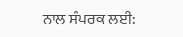ਨਾਲ ਸੰਪਰਕ ਲਈ: